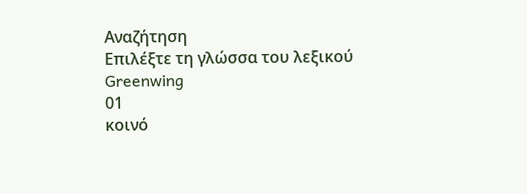Αναζήτηση
Επιλέξτε τη γλώσσα του λεξικού
Greenwing
01
κοινό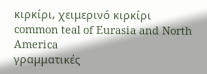κιρκίρι, χειμερινό κιρκίρι
common teal of Eurasia and North America
γραμματικές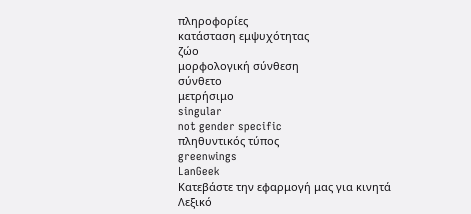πληροφορίες
κατάσταση εμψυχότητας
ζώο
μορφολογική σύνθεση
σύνθετο
μετρήσιμο
singular
not gender specific
πληθυντικός τύπος
greenwings
LanGeek
Κατεβάστε την εφαρμογή μας για κινητά
Λεξικό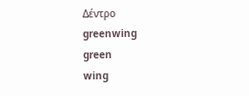Δέντρο
greenwing
green
wing